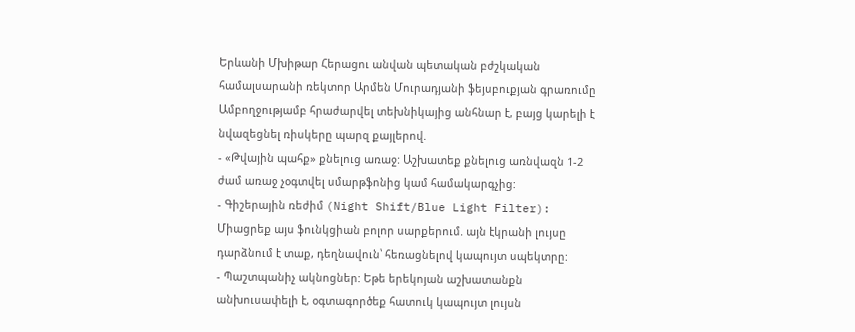Երևանի Մխիթար Հերացու անվան պետական բժշկական համալսարանի ռեկտոր Արմեն Մուրադյանի ֆեյսբուքյան գրառումը
Ամբողջությամբ հրաժարվել տեխնիկայից անհնար է, բայց կարելի է նվազեցնել ռիսկերը պարզ քայլերով.
- «Թվային պահք» քնելուց առաջ: Աշխատեք քնելուց առնվազն 1-2 ժամ առաջ չօգտվել սմարթֆոնից կամ համակարգչից:
- Գիշերային ռեժիմ (Night Shift/Blue Light Filter): Միացրեք այս ֆունկցիան բոլոր սարքերում. այն էկրանի լույսը դարձնում է տաք, դեղնավուն՝ հեռացնելով կապույտ սպեկտրը:
- Պաշտպանիչ ակնոցներ: Եթե երեկոյան աշխատանքն անխուսափելի է, օգտագործեք հատուկ կապույտ լույսն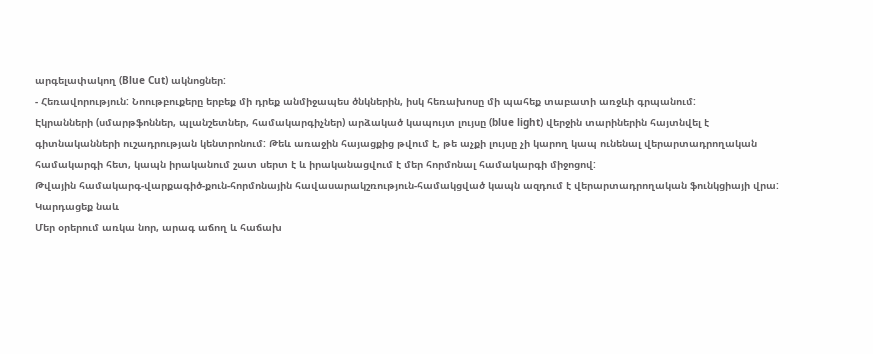արգելափակող (Blue Cut) ակնոցներ:
- Հեռավորություն: Նոութբուքերը երբեք մի դրեք անմիջապես ծնկներին, իսկ հեռախոսը մի պահեք տաբատի առջևի գրպանում:
Էկրանների (սմարթֆոններ, պլանշետներ, համակարգիչներ) արձակած կապույտ լույսը (blue light) վերջին տարիներին հայտնվել է գիտնականների ուշադրության կենտրոնում: Թեև առաջին հայացքից թվում է, թե աչքի լույսը չի կարող կապ ունենալ վերարտադրողական համակարգի հետ, կապն իրականում շատ սերտ է և իրականացվում է մեր հորմոնալ համակարգի միջոցով:
Թվային համակարգ-վարքագիծ-քուն-հորմոնային հավասարակշռություն-համակցված կապն ազդում է վերարտադրողական ֆունկցիայի վրա:
Կարդացեք նաև
Մեր օրերում առկա նոր, արագ աճող և հաճախ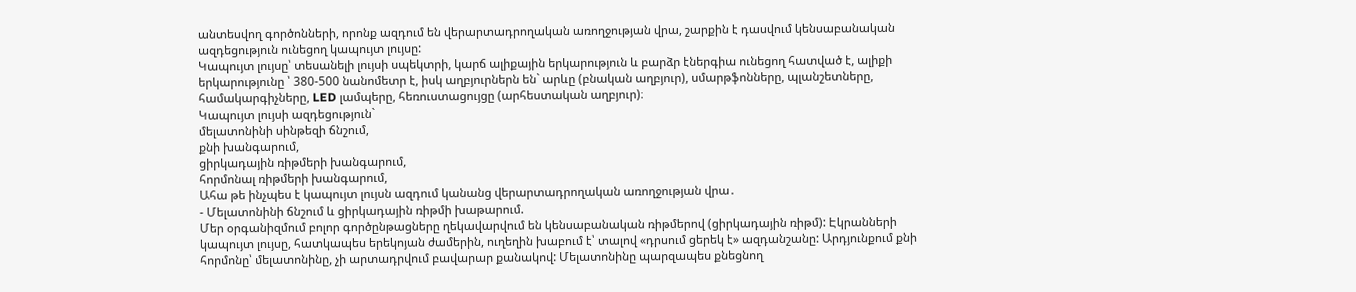անտեսվող գործոնների, որոնք ազդում են վերարտադրողական առողջության վրա, շարքին է դասվում կենսաբանական ազդեցություն ունեցող կապույտ լույսը:
Կապույտ լույսը՝ տեսանելի լույսի սպեկտրի, կարճ ալիքային երկարություն և բարձր էներգիա ունեցող հատված է, ալիքի երկարությունը ՝ 380-500 նանոմետր է, իսկ աղբյուրներն են` արևը (բնական աղբյուր), սմարթֆոնները, պլանշետները, համակարգիչները, LED լամպերը, հեռուստացույցը (արհեստական աղբյուր)։
Կապույտ լույսի ազդեցություն`
մելատոնինի սինթեզի ճնշում,
քնի խանգարում,
ցիրկադային ռիթմերի խանգարում,
հորմոնալ ռիթմերի խանգարում,
Ահա թե ինչպես է կապույտ լույսն ազդում կանանց վերարտադրողական առողջության վրա․
- Մելատոնինի ճնշում և ցիրկադային ռիթմի խաթարում.
Մեր օրգանիզմում բոլոր գործընթացները ղեկավարվում են կենսաբանական ռիթմերով (ցիրկադային ռիթմ): Էկրանների կապույտ լույսը, հատկապես երեկոյան ժամերին, ուղեղին խաբում է՝ տալով «դրսում ցերեկ է» ազդանշանը: Արդյունքում քնի հորմոնը՝ մելատոնինը, չի արտադրվում բավարար քանակով: Մելատոնինը պարզապես քնեցնող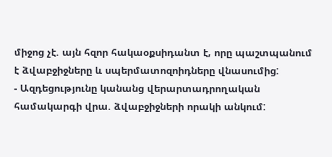միջոց չէ. այն հզոր հակաօքսիդանտ է, որը պաշտպանում է ձվաբջիջները և սպերմատոզոիդները վնասումից:
- Ազդեցությունը կանանց վերարտադրողական համակարգի վրա. ձվաբջիջների որակի անկում: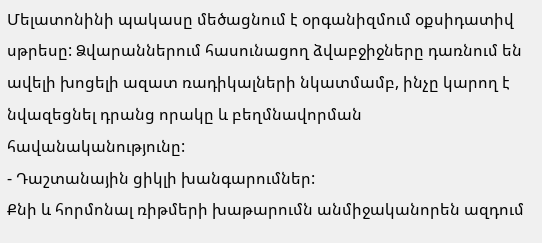Մելատոնինի պակասը մեծացնում է օրգանիզմում օքսիդատիվ սթրեսը: Ձվարաններում հասունացող ձվաբջիջները դառնում են ավելի խոցելի ազատ ռադիկալների նկատմամբ, ինչը կարող է նվազեցնել դրանց որակը և բեղմնավորման հավանականությունը:
- Դաշտանային ցիկլի խանգարումներ:
Քնի և հորմոնալ ռիթմերի խաթարումն անմիջականորեն ազդում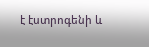է էստրոգենի և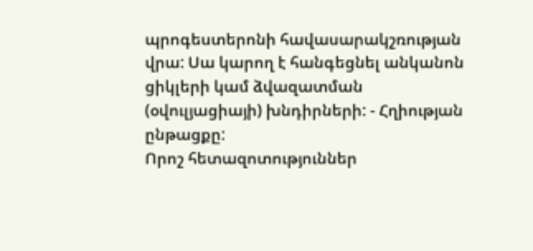պրոգեստերոնի հավասարակշռության վրա: Սա կարող է հանգեցնել անկանոն ցիկլերի կամ ձվազատման (օվուլյացիայի) խնդիրների: - Հղիության ընթացքը:
Որոշ հետազոտություններ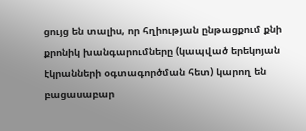ցույց են տալիս, որ հղիության ընթացքում քնի քրոնիկ խանգարումները (կապված երեկոյան էկրանների օգտագործման հետ) կարող են բացասաբար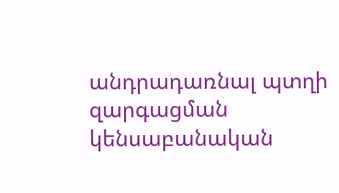անդրադառնալ պտղի զարգացման կենսաբանական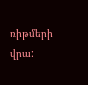ռիթմերի վրա: